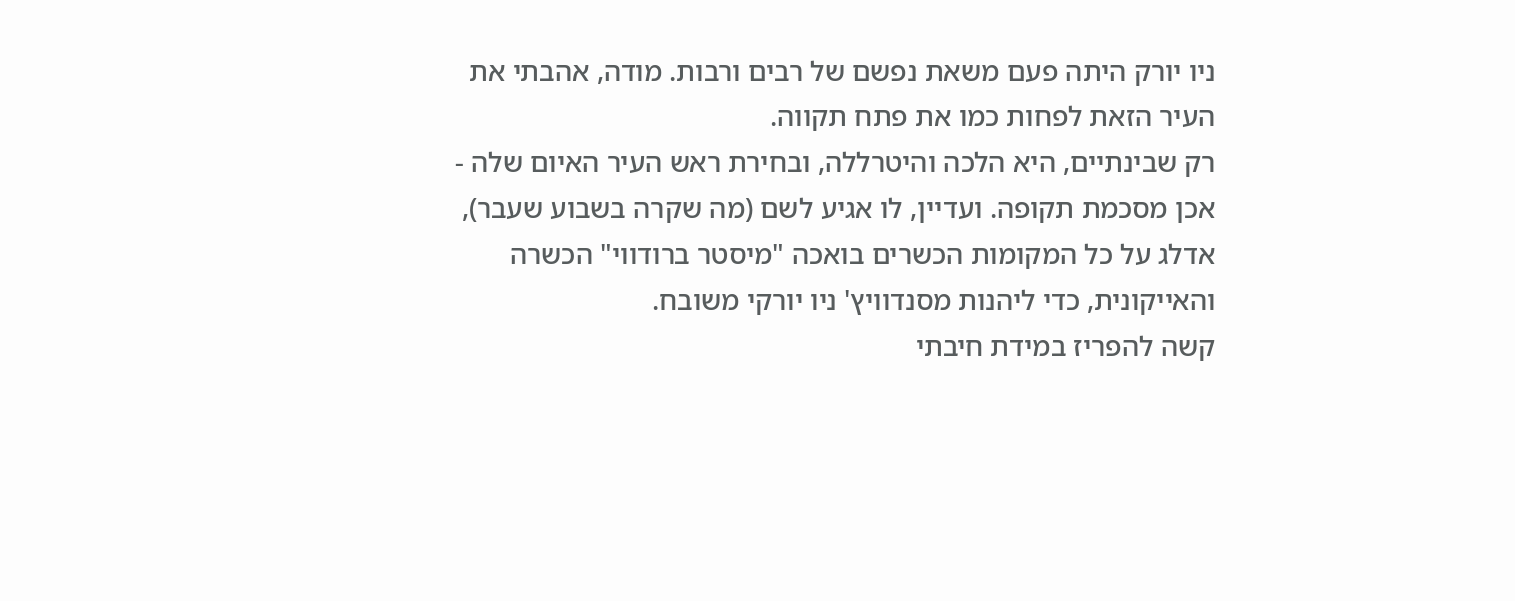ניו יורק היתה פעם משאת נפשם של רבים ורבות. מודה, אהבתי את העיר הזאת לפחות כמו את פתח תקווה.
רק שבינתיים, היא הלכה והיטרללה, ובחירת ראש העיר האיום שלה - אכן מסכמת תקופה. ועדיין, לו אגיע לשם (מה שקרה בשבוע שעבר), אדלג על כל המקומות הכשרים בואכה "מיסטר ברודווי" הכשרה והאייקונית, כדי ליהנות מסנדוויץ' ניו יורקי משובח.
קשה להפריז במידת חיבתי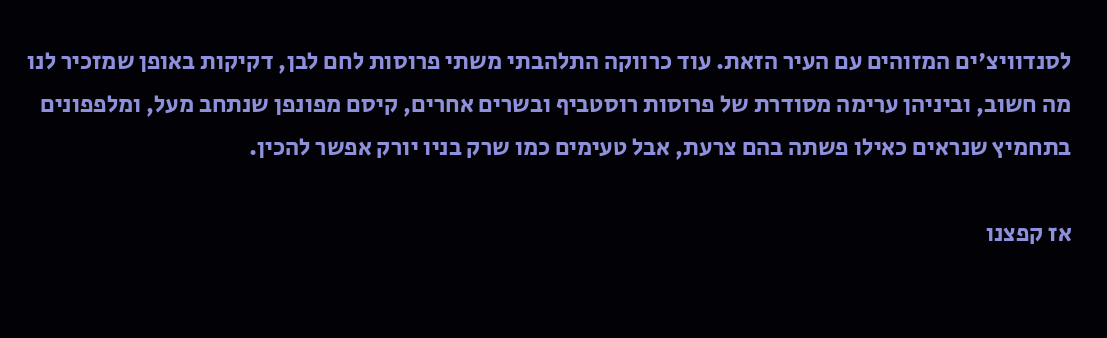לסנדוויצ'ים המזוהים עם העיר הזאת. עוד כרווקה התלהבתי משתי פרוסות לחם לבן, דקיקות באופן שמזכיר לנו מה חשוב, וביניהן ערימה מסודרת של פרוסות רוסטביף ובשרים אחרים, קיסם מפונפן שנתחב מעל, ומלפפונים בתחמיץ שנראים כאילו פשתה בהם צרעת, אבל טעימים כמו שרק בניו יורק אפשר להכין.

אז קפצנו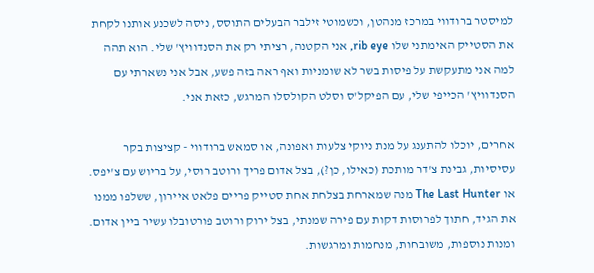למיסטר ברודווי במרכז מנהטן, וכשמוטי זילבר הבעלים התוסס, ניסה לשכנע אותנו לקחת את הסטייק האימתני שלו rib eye, אני הקטנה, רציתי רק את הסנדוויץ' שלי. הוא תהה למה אני מתעקשת על פיסות בשר לא שומניות ואף ראה בזה פשע, אבל אני נשארתי עם הסנדוויץ' הכייפי שלי, עם הפיקל'ס וסלט הקולסלו המרגש, כזאת אני.

אחרים, יוכלו להתענג על מנת ניוקי צלעות ואפונה, או סמאש ברודווי - קציצות בקר עסיסיות, גבינת צ'דר מותכת (כאילו, כן?), בצל אדום פריך ורוטב רוסי, על בריוש עם צ'יפס. או The Last Hunter מנה שמארחת בצלחת אחת סטייק פריים פלאט איירון, ששלפו ממנו את הגיד, חתוך לפרוסות דקות עם פירה שמנתי, בצל ירוק ורוטב פורטובלו עשיר ביין אדום. ומנות נוספות, משובחות, מנחמות ומרגשות.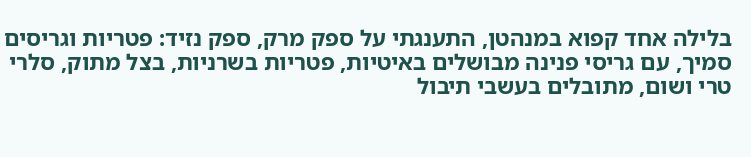בלילה אחד קפוא במנהטן, התענגתי על ספק מרק, ספק נזיד: פטריות וגריסים סמיך, עם גריסי פנינה מבושלים באיטיות, פטריות בשרניות, בצל מתוק, סלרי טרי ושום, מתובלים בעשבי תיבול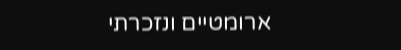ארומטיים ונזכרתי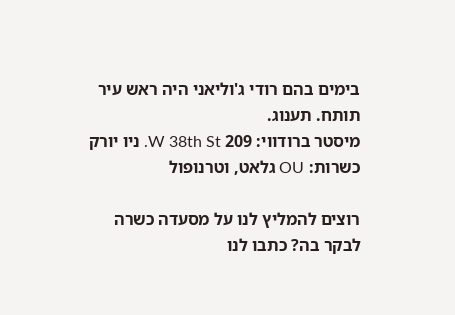בימים בהם רודי ג'וליאני היה ראש עיר תותח. תענוג.
מיסטר ברודווי: 209 W 38th St. ניו יורק
כשרות: OU גלאט, וטרנופול

רוצים להמליץ לנו על מסעדה כשרה לבקר בה? כתבו לנו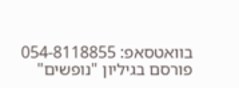בוואטסאפ: 054-8118855
פורסם בגיליון "נופשים"